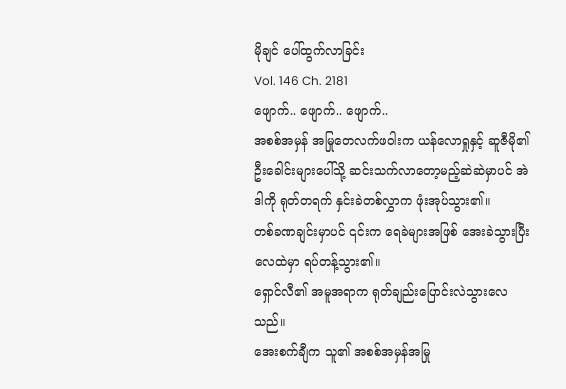မိုချင် ပေါ်ထွက်လာခြင်း
Vol. 146 Ch. 2181
ဖျောက်.. ဖျောက်.. ဖျောက်..
အစစ်အမှန် အမြုတေလက်ဖဝါးက ယန်လောရှုနှင့် ဆူဇီမို၏ ဦးခေါင်းများပေါ်သို့ ဆင်းသက်လာတော့မည့်ဆဲဆဲမှာပင် အဲဒါကို ရုတ်တရက် နှင်းခဲတစ်လွှာက ဖုံးအုပ်သွား၏။
တစ်ခဏချင်းမှာပင် ၎င်းက ရေခဲများအဖြစ် အေးခဲသွားပြီး လေထဲမှာ ရပ်တန့်သွား၏။
ရှောင်လီ၏ အမူအရာက ရုတ်ချည်းပြောင်းလဲသွားလေသည်။
အေးစက်ချီက သူ၏ အစစ်အမှန်အမြု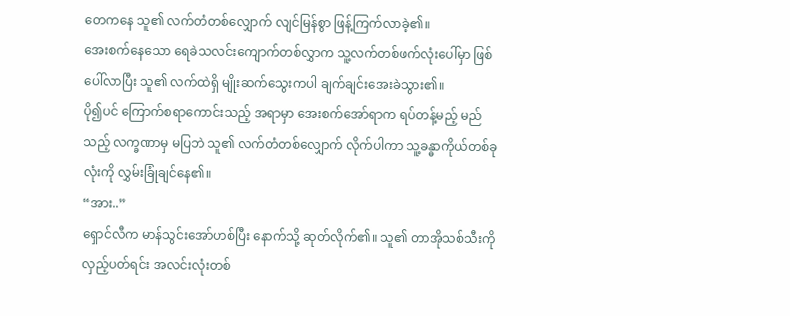တေကနေ သူ၏ လက်တံတစ်လျှောက် လျင်မြန်စွာ ဖြန့်ကြက်လာခဲ့၏။
အေးစက်နေသော ရေခဲသလင်းကျောက်တစ်လွှာက သူ့လက်တစ်ဖက်လုံးပေါ်မှာ ဖြစ်ပေါ်လာပြီး သူ၏ လက်ထဲရှိ မျိုးဆက်သွေးကပါ ချက်ချင်းအေးခဲသွား၏။
ပို၍ပင် ကြောက်စရာကောင်းသည့် အရာမှာ အေးစက်အော်ရာက ရပ်တန့်မည့် မည်သည့် လက္ခဏာမှ မပြဘဲ သူ၏ လက်တံတစ်လျှောက် လိုက်ပါကာ သူ့ခန္ဓာကိုယ်တစ်ခုလုံးကို လွှမ်းခြုံချင်နေ၏။
“အား..”
ရှောင်လီက မာန်သွင်းအော်ဟစ်ပြီး နောက်သို့ ဆုတ်လိုက်၏။ သူ၏ တာအိုသစ်သီးကို လှည့်ပတ်ရင်း အလင်းလုံးတစ်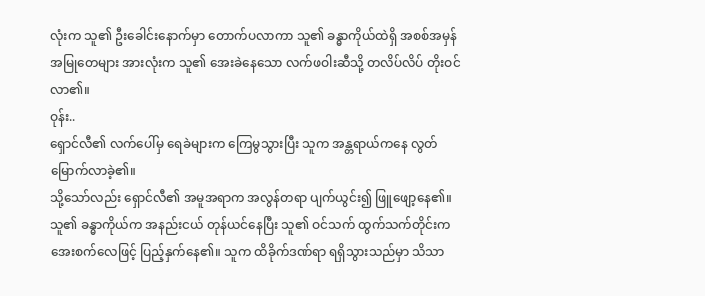လုံးက သူ၏ ဦးခေါင်းနောက်မှာ တောက်ပလာကာ သူ၏ ခန္ဓာကိုယ်ထဲရှိ အစစ်အမှန်အမြုတေများ အားလုံးက သူ၏ အေးခဲနေသော လက်ဖဝါးဆီသို့ တလိပ်လိပ် တိုးဝင်လာ၏။
ဝုန်း..
ရှောင်လီ၏ လက်ပေါ်မှ ရေခဲများက ကြေမွသွားပြီး သူက အန္တရာယ်ကနေ လွတ်မြောက်လာခဲ့၏။
သို့သော်လည်း ရှောင်လီ၏ အမူအရာက အလွန်တရာ ပျက်ယွင်း၍ ဖြူဖျော့နေ၏။ သူ၏ ခန္ဓာကိုယ်က အနည်းငယ် တုန်ယင်နေပြီး သူ၏ ဝင်သက် ထွက်သက်တိုင်းက အေးစက်လေဖြင့် ပြည့်နှက်နေ၏။ သူက ထိခိုက်ဒဏ်ရာ ရရှိသွားသည်မှာ သိသာ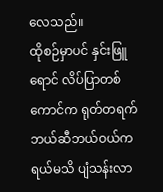လေသည်။
ထိုစဉ်မှာပင် နှင်းဖြူရောင် လိပ်ပြာတစ်ကောင်က ရုတ်တရက် ဘယ်ဆီဘယ်ဝယ်ကရယ်မသိ ပျံသန်းလာ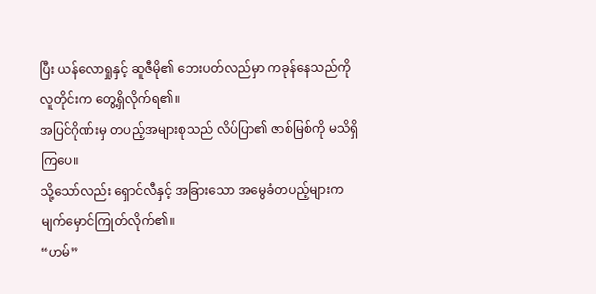ပြီး ယန်လောရှုနှင့် ဆူဇီမို၏ ဘေးပတ်လည်မှာ ကခုန်နေသည်ကို လူတိုင်းက တွေ့ရှိလိုက်ရ၏။
အပြင်ဂိုဏ်းမှ တပည့်အများစုသည် လိပ်ပြာ၏ ဇာစ်မြစ်ကို မသိရှိကြပေ။
သို့သော်လည်း ရှောင်လီနှင့် အခြားသော အမွေခံတပည့်များက မျက်မှောင်ကြုတ်လိုက်၏။
“ဟမ်”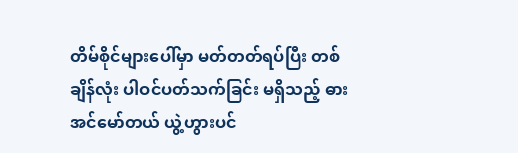တိမ်စိုင်များပေါ်မှာ မတ်တတ်ရပ်ပြီး တစ်ချိန်လုံး ပါဝင်ပတ်သက်ခြင်း မရှိသည့် ဓားအင်မော်တယ် ယွဲ့ဟွားပင်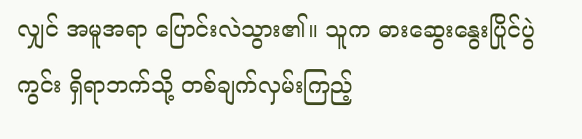လျှင် အမူအရာ ပြောင်းလဲသွား၏။ သူက ဓားဆွေးနွေးပြိုင်ပွဲကွင်း ရှိရာဘက်သို့ တစ်ချက်လှမ်းကြည့်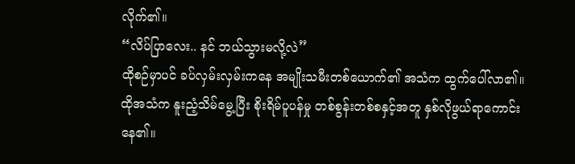လိုက်၏။
“လိပ်ပြာလေး.. နင် ဘယ်သွားမလို့လဲ”
ထိုစဉ်မှာပင် ခပ်လှမ်းလှမ်းကနေ အမျိုးသမီးတစ်ယောက်၏ အသံက ထွက်ပေါ်လာ၏။ ထိုအသံက နူးညံ့သိမ်မွေ့ပြီး စိုးရိမ်ပူပန်မှု တစ်စွန်းတစ်စနှင့်အတူ နှစ်လိုဖွယ်ရာကောင်းနေ၏။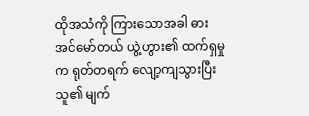ထိုအသံကို ကြားသောအခါ ဓားအင်မော်တယ် ယွဲ့ဟွား၏ ထက်ရှမှုက ရုတ်တရက် လျော့ကျသွားပြီး သူ၏ မျက်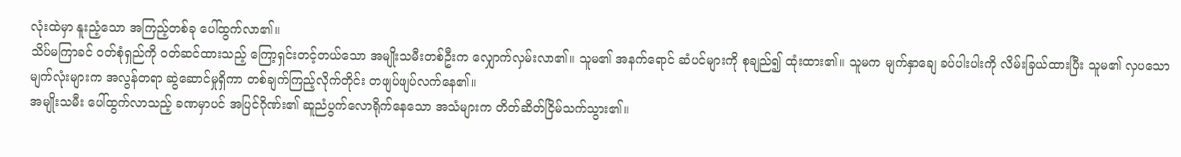လုံးထဲမှာ နူးညံ့သော အကြည့်တစ်ခု ပေါ်ထွက်လာ၏။
သိပ်မကြာခင် ဝတ်စုံရှည်ကို ဝတ်ဆင်ထားသည့် ကြော့ရှင်းတင့်တယ်သော အမျိုးသမီးတစ်ဦးက လျှောက်လှမ်းလာ၏။ သူမ၏ အနက်ရောင် ဆံပင်များကို စုချည်၍ ထုံးထား၏။ သူမက မျက်နှာချေ ခပ်ပါးပါးကို လိမ်းခြယ်ထားပြီး သူမ၏ လှပသော မျက်လုံးများက အလွန်တရာ ဆွဲဆောင်မှုရှိကာ တစ်ချက်ကြည့်လိုက်တိုင်း တဖျပ်ဖျပ်လက်နေ၏။
အမျိုးသမီး ပေါ်ထွက်လာသည့် ခဏမှာပင် အပြင်ဂိုဏ်း၏ ဆူညံပွက်လောရိုက်နေသော အသံများက တိတ်ဆိတ်ငြိမ်သက်သွား၏။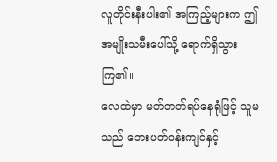လူတိုင်းနီးပါး၏ အကြည့်များက ဤအမျိုးသမီးပေါ်သို့ ရောက်ရှိသွားကြ၏။
လေထဲမှာ မတ်တတ်ရပ်နေရုံဖြင့် သူမသည် ဘေးပတ်ဝန်းကျင်နှင့်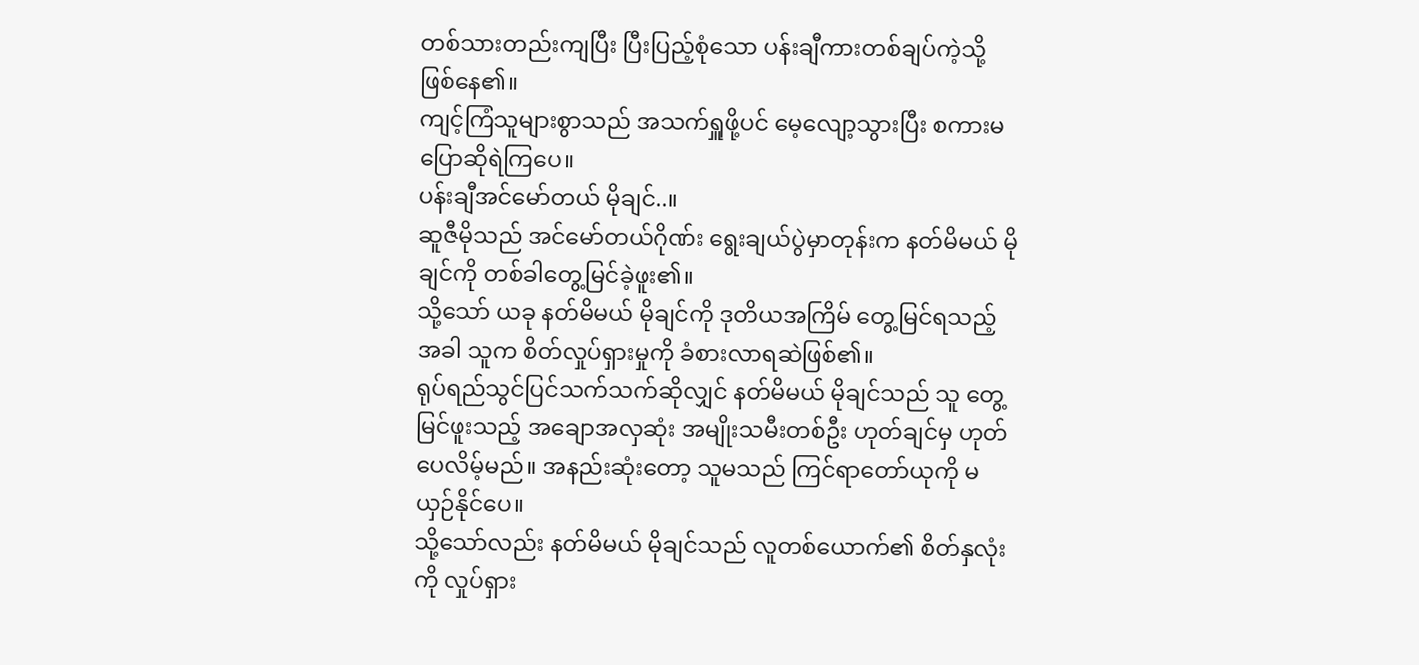တစ်သားတည်းကျပြီး ပြီးပြည့်စုံသော ပန်းချီကားတစ်ချပ်ကဲ့သို့ ဖြစ်နေ၏။
ကျင့်ကြံသူများစွာသည် အသက်ရှူဖို့ပင် မေ့လျော့သွားပြီး စကားမပြောဆိုရဲကြပေ။
ပန်းချီအင်မော်တယ် မိုချင်..။
ဆူဇီမိုသည် အင်မော်တယ်ဂိုဏ်း ရွေးချယ်ပွဲမှာတုန်းက နတ်မိမယ် မိုချင်ကို တစ်ခါတွေ့မြင်ခဲ့ဖူး၏။
သို့သော် ယခု နတ်မိမယ် မိုချင်ကို ဒုတိယအကြိမ် တွေ့မြင်ရသည့်အခါ သူက စိတ်လှုပ်ရှားမှုကို ခံစားလာရဆဲဖြစ်၏။
ရုပ်ရည်သွင်ပြင်သက်သက်ဆိုလျှင် နတ်မိမယ် မိုချင်သည် သူ တွေ့မြင်ဖူးသည့် အချောအလှဆုံး အမျိုးသမီးတစ်ဦး ဟုတ်ချင်မှ ဟုတ်ပေလိမ့်မည်။ အနည်းဆုံးတော့ သူမသည် ကြင်ရာတော်ယုကို မယှဉ်နိုင်ပေ။
သို့သော်လည်း နတ်မိမယ် မိုချင်သည် လူတစ်ယောက်၏ စိတ်နှလုံးကို လှုပ်ရှား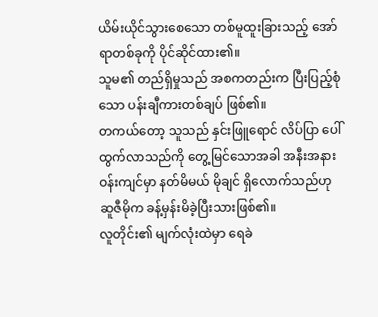ယိမ်းယိုင်သွားစေသော တစ်မူထူးခြားသည့် အော်ရာတစ်ခုကို ပိုင်ဆိုင်ထား၏။
သူမ၏ တည်ရှိမှုသည် အစကတည်းက ပြီးပြည့်စုံသော ပန်းချီကားတစ်ချပ် ဖြစ်၏။
တကယ်တော့ သူသည် နှင်းဖြူရောင် လိပ်ပြာ ပေါ်ထွက်လာသည်ကို တွေ့မြင်သောအခါ အနီးအနားဝန်းကျင်မှာ နတ်မိမယ် မိုချင် ရှိလောက်သည်ဟု ဆူဇီမိုက ခန့်မှန်းမိခဲ့ပြီးသားဖြစ်၏။
လူတိုင်း၏ မျက်လုံးထဲမှာ ရေခဲ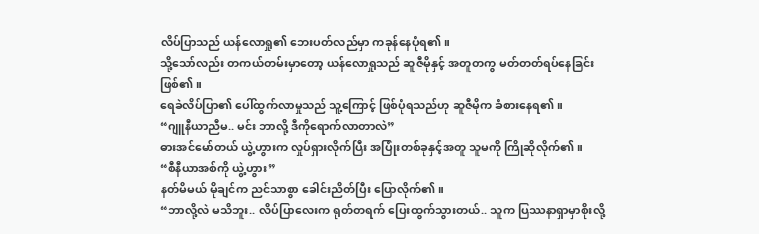လိပ်ပြာသည် ယန်လောရှု၏ ဘေးပတ်လည်မှာ ကခုန်နေပုံရ၏။
သို့သော်လည်း တကယ်တမ်းမှာတော့ ယန်လောရှုသည် ဆူဇီမိုနှင့် အတူတကွ မတ်တတ်ရပ်နေခြင်းဖြစ်၏။
ရေခဲလိပ်ပြာ၏ ပေါ်ထွက်လာမှုသည် သူ့ကြောင့် ဖြစ်ပုံရသည်ဟု ဆူဇီမိုက ခံစားနေရ၏။
“ဂျူနီယာညီမ.. မင်း ဘာလို့ ဒီကိုရောက်လာတာလဲ”
ဓားအင်မော်တယ် ယွဲ့ဟွားက လှုပ်ရှားလိုက်ပြီး အပြုံးတစ်ခုနှင့်အတူ သူမကို ကြိုဆိုလိုက်၏။
“စီနီယာအစ်ကို ယွဲ့ဟွား”
နတ်မိမယ် မိုချင်က ညင်သာစွာ ခေါင်းညိတ်ပြီး ပြောလိုက်၏။
“ဘာလို့လဲ မသိဘူး.. လိပ်ပြာလေးက ရုတ်တရက် ပြေးထွက်သွားတယ်.. သူက ပြဿနာရှာမှာစိုးလို့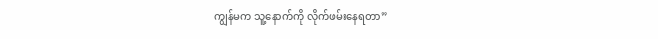ကျွန်မက သူ့နောက်ကို လိုက်ဖမ်းနေရတာ”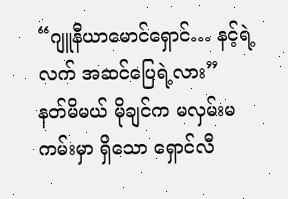“ဂျူနီယာမောင်ရှောင်… နင့်ရဲ့လက် အဆင်ပြေရဲ့လား”
နတ်မိမယ် မိုချင်က မလှမ်းမကမ်းမှာ ရှိသော ရှောင်လီ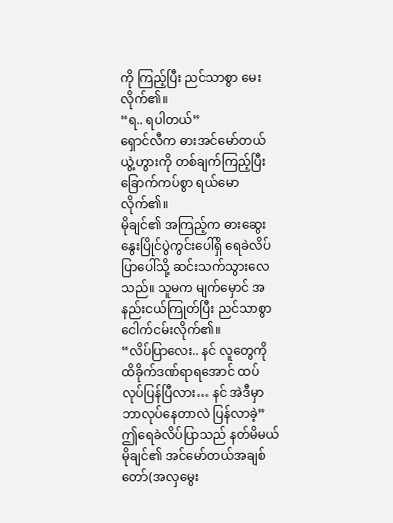ကို ကြည့်ပြီး ညင်သာစွာ မေးလိုက်၏။
“ရ.. ရပါတယ်”
ရှောင်လီက ဓားအင်မော်တယ် ယွဲ့ဟွားကို တစ်ချက်ကြည့်ပြီး ခြောက်ကပ်စွာ ရယ်မောလိုက်၏။
မိုချင်၏ အကြည့်က ဓားဆွေးနွေးပြိုင်ပွဲကွင်းပေါ်ရှိ ရေခဲလိပ်ပြာပေါ်သို့ ဆင်းသက်သွားလေသည်။ သူမက မျက်မှောင် အနည်းငယ်ကြုတ်ပြီး ညင်သာစွာ ငေါက်ငမ်းလိုက်၏။
“လိပ်ပြာလေး.. နင် လူတွေကို ထိခိုက်ဒဏ်ရာရအောင် ထပ်လုပ်ပြန်ပြီလား… နင် အဲဒီမှာ ဘာလုပ်နေတာလဲ ပြန်လာခဲ့”
ဤရေခဲလိပ်ပြာသည် နတ်မိမယ် မိုချင်၏ အင်မော်တယ်အချစ်တော်(အလှမွေး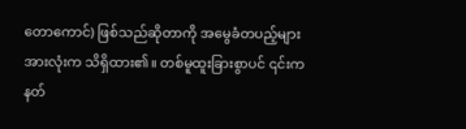တောကောင်) ဖြစ်သည်ဆိုတာကို အမွေခံတပည့်များ အားလုံးက သိရှိထား၏။ တစ်မူထူးခြားစွာပင် ၎င်းက နတ်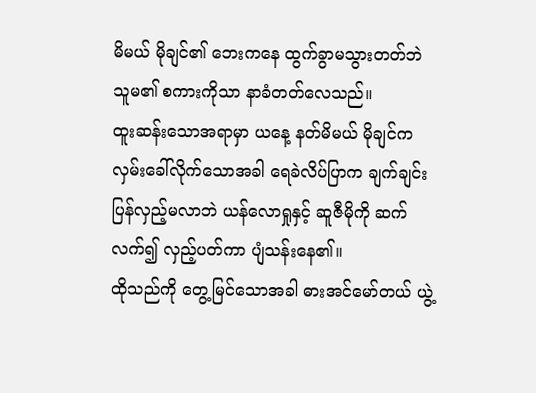မိမယ် မိုချင်၏ ဘေးကနေ ထွက်ခွာမသွားတတ်ဘဲ သူမ၏ စကားကိုသာ နာခံတတ်လေသည်။
ထူးဆန်းသောအရာမှာ ယနေ့ နတ်မိမယ် မိုချင်က လှမ်းခေါ်လိုက်သောအခါ ရေခဲလိပ်ပြာက ချက်ချင်းပြန်လှည့်မလာဘဲ ယန်လောရှုနှင့် ဆူဇီမိုကို ဆက်လက်၍ လှည့်ပတ်ကာ ပျံသန်းနေ၏။
ထိုသည်ကို တွေ့မြင်သောအခါ ဓားအင်မော်တယ် ယွဲ့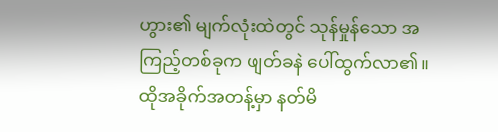ဟွား၏ မျက်လုံးထဲတွင် သုန်မှုန်သော အကြည့်တစ်ခုက ဖျတ်ခနဲ ပေါ်ထွက်လာ၏။
ထိုအခိုက်အတန့်မှာ နတ်မိ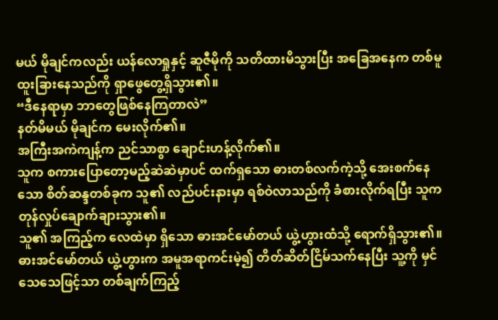မယ် မိုချင်ကလည်း ယန်လောရှုနှင့် ဆူဇီမိုကို သတိထားမိသွားပြီး အခြေအနေက တစ်မူထူးခြားနေသည်ကို ရှာဖွေတွေ့ရှိသွား၏။
“ဒီနေရာမှာ ဘာတွေဖြစ်နေကြတာလဲ”
နတ်မိမယ် မိုချင်က မေးလိုက်၏။
အကြီးအကဲကျန့်က ညင်သာစွာ ချောင်းဟန့်လိုက်၏။
သူက စကားပြောတော့မည့်ဆဲဆဲမှာပင် ထက်ရှသော ဓားတစ်လက်ကဲ့သို့ အေးစက်နေသော စိတ်ဆန္ဒတစ်ခုက သူ၏ လည်ပင်းနားမှာ ရစ်ဝဲလာသည်ကို ခံစားလိုက်ရပြီး သူက တုန်လှုပ်ချောက်ချားသွား၏။
သူ၏ အကြည့်က လေထဲမှာ ရှိသော ဓားအင်မော်တယ် ယွဲ့ဟွားထံသို့ ရောက်ရှိသွား၏။
ဓားအင်မော်တယ် ယွဲ့ဟွားက အမူအရာကင်းမဲ့၍ တိတ်ဆိတ်ငြိမ်သက်နေပြီး သူ့ကို မှင်သေသေဖြင့်သာ တစ်ချက်ကြည့်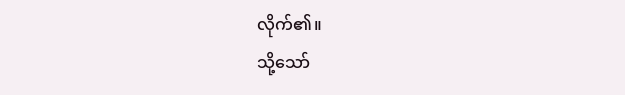လိုက်၏။
သို့သော်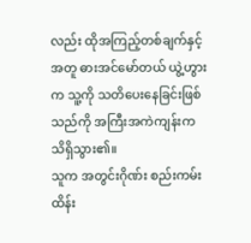လည်း ထိုအကြည့်တစ်ချက်နှင့်အတူ ဓားအင်မော်တယ် ယွဲ့ဟွားက သူ့ကို သတိပေးနေခြင်းဖြစ်သည်ကို အကြီးအကဲကျန်းက သိရှိသွား၏။
သူက အတွင်းဂိုဏ်း စည်းကမ်းထိန်း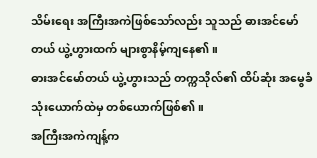သိမ်းရေး အကြီးအကဲဖြစ်သော်လည်း သူသည် ဓားအင်မော်တယ် ယွဲ့ဟွားထက် များစွာနိမ့်ကျနေ၏။
ဓားအင်မော်တယ် ယွဲ့ဟွားသည် တက္ကသိုလ်၏ ထိပ်ဆုံး အမွေခံသုံးယောက်ထဲမှ တစ်ယောက်ဖြစ်၏။
အကြီးအကဲကျန့်က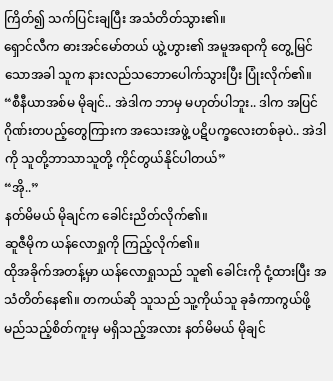ကြိတ်၍ သက်ပြင်းချပြီး အသံတိတ်သွား၏။
ရှောင်လီက ဓားအင်မော်တယ် ယွဲ့ဟွား၏ အမူအရာကို တွေ့မြင်သောအခါ သူက နားလည်သဘောပေါက်သွားပြီး ပြုံးလိုက်၏။
“စီနီယာအစ်မ မိုချင်.. အဲဒါက ဘာမှ မဟုတ်ပါဘူး.. ဒါက အပြင်ဂိုဏ်းတပည့်တွေကြားက အသေးအဖွဲ့ ပဋိပက္ခလေးတစ်ခုပဲ.. အဲဒါကို သူတို့ဘာသာသူတို့ ကိုင်တွယ်နိုင်ပါတယ်”
“အို..”
နတ်မိမယ် မိုချင်က ခေါင်းညိတ်လိုက်၏။
ဆူဇီမိုက ယန်လောရှုကို ကြည့်လိုက်၏။
ထိုအခိုက်အတန့်မှာ ယန်လောရှုသည် သူ၏ ခေါင်းကို ငုံ့ထားပြီး အသံတိတ်နေ၏။ တကယ်ဆို သူသည် သူ့ကိုယ်သူ ခုခံကာကွယ်ဖို့ မည်သည့်စိတ်ကူးမှ မရှိသည့်အလား နတ်မိမယ် မိုချင်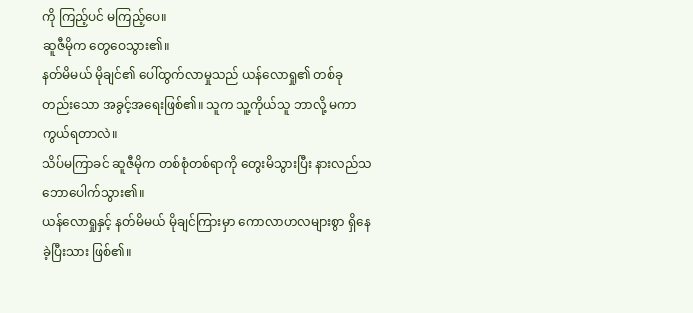ကို ကြည့်ပင် မကြည့်ပေ။
ဆူဇီမိုက တွေဝေသွား၏။
နတ်မိမယ် မိုချင်၏ ပေါ်ထွက်လာမှုသည် ယန်လောရှု၏ တစ်ခုတည်းသော အခွင့်အရေးဖြစ်၏။ သူက သူ့ကိုယ်သူ ဘာလို့ မကာကွယ်ရတာလဲ။
သိပ်မကြာခင် ဆူဇီမိုက တစ်စုံတစ်ရာကို တွေးမိသွားပြီး နားလည်သဘောပေါက်သွား၏။
ယန်လောရှုနှင့် နတ်မိမယ် မိုချင်ကြားမှာ ကောလာဟလများစွာ ရှိနေခဲ့ပြီးသား ဖြစ်၏။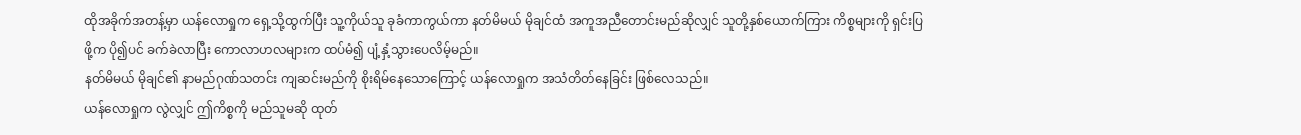ထိုအခိုက်အတန့်မှာ ယန်လောရှုက ရှေ့သို့ထွက်ပြီး သူ့ကိုယ်သူ ခုခံကာကွယ်ကာ နတ်မိမယ် မိုချင်ထံ အကူအညီတောင်းမည်ဆိုလျှင် သူတို့နှစ်ယောက်ကြား ကိစ္စများကို ရှင်းပြဖို့က ပို၍ပင် ခက်ခဲလာပြီး ကောလာဟလများက ထပ်မံ၍ ပျံ့နှံ့သွားပေလိမ့်မည်။
နတ်မိမယ် မိုချင်၏ နာမည်ဂုဏ်သတင်း ကျဆင်းမည်ကို စိုးရိမ်နေသောကြောင့် ယန်လောရှုက အသံတိတ်နေခြင်း ဖြစ်လေသည်။
ယန်လောရှုက လွဲလျှင် ဤကိစ္စကို မည်သူမဆို ထုတ်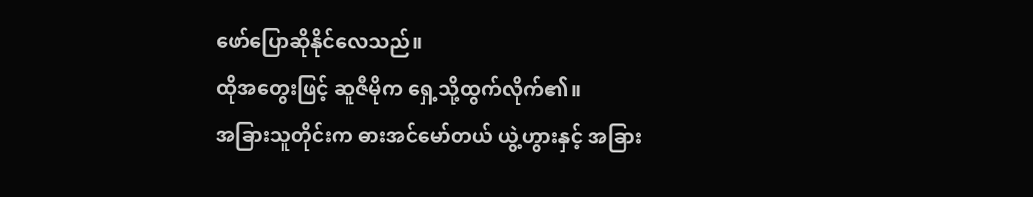ဖော်ပြောဆိုနိုင်လေသည်။
ထိုအတွေးဖြင့် ဆူဇီမိုက ရှေ့သို့ထွက်လိုက်၏။
အခြားသူတိုင်းက ဓားအင်မော်တယ် ယွဲ့ဟွားနှင့် အခြား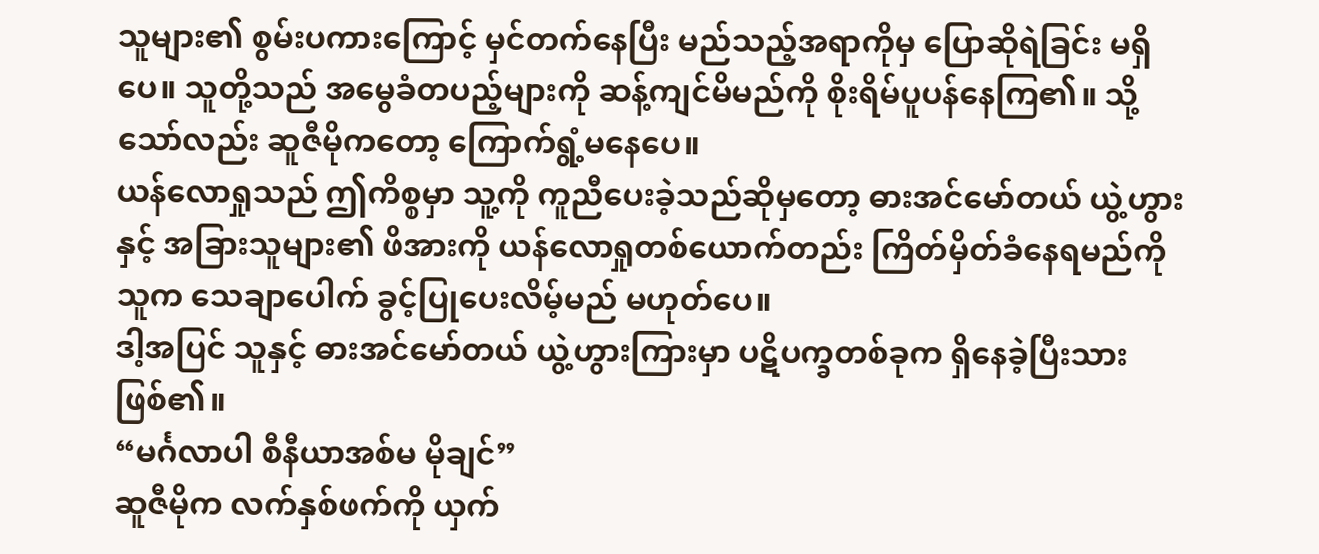သူများ၏ စွမ်းပကားကြောင့် မှင်တက်နေပြီး မည်သည့်အရာကိုမှ ပြောဆိုရဲခြင်း မရှိပေ။ သူတို့သည် အမွေခံတပည့်များကို ဆန့်ကျင်မိမည်ကို စိုးရိမ်ပူပန်နေကြ၏။ သို့သော်လည်း ဆူဇီမိုကတော့ ကြောက်ရွံ့မနေပေ။
ယန်လောရှုသည် ဤကိစ္စမှာ သူ့ကို ကူညီပေးခဲ့သည်ဆိုမှတော့ ဓားအင်မော်တယ် ယွဲ့ဟွားနှင့် အခြားသူများ၏ ဖိအားကို ယန်လောရှုတစ်ယောက်တည်း ကြိတ်မှိတ်ခံနေရမည်ကို သူက သေချာပေါက် ခွင့်ပြုပေးလိမ့်မည် မဟုတ်ပေ။
ဒါ့အပြင် သူနှင့် ဓားအင်မော်တယ် ယွဲ့ဟွားကြားမှာ ပဋိပက္ခတစ်ခုက ရှိနေခဲ့ပြီးသား ဖြစ်၏။
“မင်္ဂလာပါ စီနီယာအစ်မ မိုချင်”
ဆူဇီမိုက လက်နှစ်ဖက်ကို ယှက်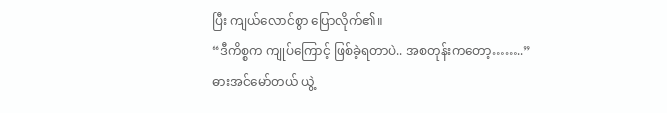ပြီး ကျယ်လောင်စွာ ပြောလိုက်၏။
“ဒီကိစ္စက ကျုပ်ကြောင့် ဖြစ်ခဲ့ရတာပဲ.. အစတုန်းကတော့……..”
ဓားအင်မော်တယ် ယွဲ့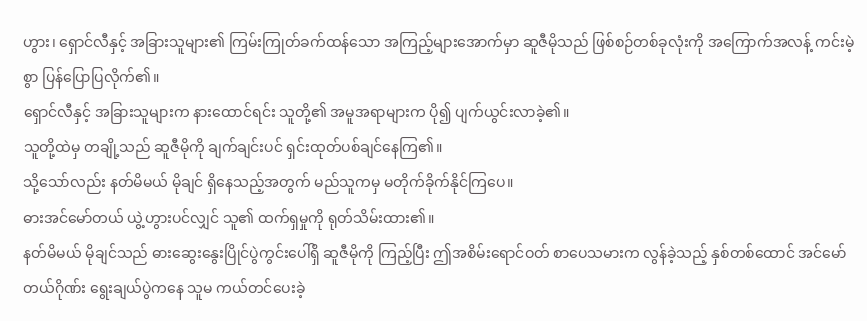ဟွား၊ ရှောင်လီနှင့် အခြားသူများ၏ ကြမ်းကြုတ်ခက်ထန်သော အကြည့်များအောက်မှာ ဆူဇီမိုသည် ဖြစ်စဉ်တစ်ခုလုံးကို အကြောက်အလန့် ကင်းမဲ့စွာ ပြန်ပြောပြလိုက်၏။
ရှောင်လီနှင့် အခြားသူများက နားထောင်ရင်း သူတို့၏ အမူအရာများက ပို၍ ပျက်ယွင်းလာခဲ့၏။
သူတို့ထဲမှ တချို့သည် ဆူဇီမိုကို ချက်ချင်းပင် ရှင်းထုတ်ပစ်ချင်နေကြ၏။
သို့သော်လည်း နတ်မိမယ် မိုချင် ရှိနေသည့်အတွက် မည်သူကမှ မတိုက်ခိုက်နိုင်ကြပေ။
ဓားအင်မော်တယ် ယွဲ့ဟွားပင်လျှင် သူ၏ ထက်ရှမှုကို ရုတ်သိမ်းထား၏။
နတ်မိမယ် မိုချင်သည် ဓားဆွေးနွေးပြိုင်ပွဲကွင်းပေါ်ရှိ ဆူဇီမိုကို ကြည့်ပြီး ဤအစိမ်းရောင်ဝတ် စာပေသမားက လွန်ခဲ့သည့် နှစ်တစ်ထောင် အင်မော်တယ်ဂိုဏ်း ရွေးချယ်ပွဲကနေ သူမ ကယ်တင်ပေးခဲ့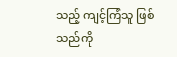သည့် ကျင့်ကြံသူ ဖြစ်သည်ကို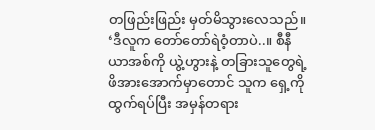တဖြည်းဖြည်း မှတ်မိသွားလေသည်။
‘ဒီလူက တော်တော်ရဲဝံ့တာပဲ..။ စီနီယာအစ်ကို ယွဲ့ဟွားနဲ့ တခြားသူတွေရဲ့ ဖိအားအောက်မှာတောင် သူက ရှေ့ကို ထွက်ရပ်ပြီး အမှန်တရား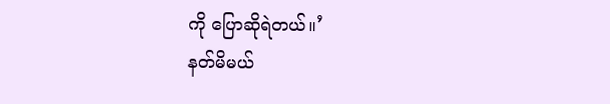ကို ပြောဆိုရဲတယ်။’
နတ်မိမယ်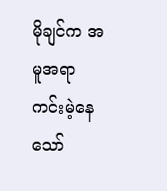မိုချင်က အမူအရာကင်းမဲ့နေသော်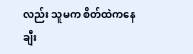လည်း သူမက စိတ်ထဲကနေ ချီး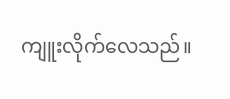ကျူးလိုက်လေသည်။